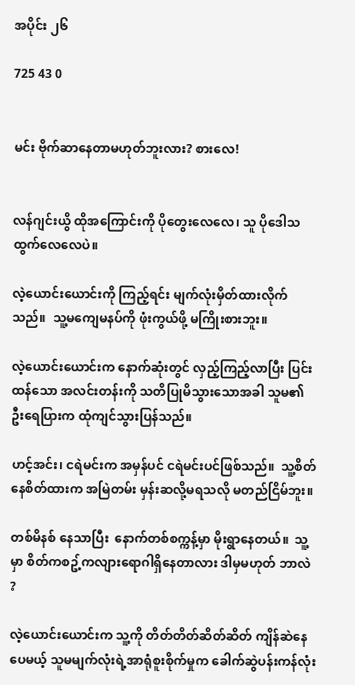အပိုင်း ၂၆

725 43 0


မင်း ဗိုက်ဆာနေတာမဟုတ်ဘူးလား? စားလေ!


လန်ဂျင်းယွိ ထိုအကြောင်းကို ပိုတွေးလေလေ၊ သူ ပိုဒေါသထွက်လေလေပဲ။

လဲ့ယောင်းယောင်းကို ကြည့်ရင်း မျက်လုံးမှိတ်ထားလိုက်သည်။  သူ့မကျေမနပ်ကို ဖုံးကွယ်ဖို့ မကြိုးစားဘူး။

လဲ့ယောင်းယောင်းက နောက်ဆုံးတွင် လှည့်ကြည့်လာပြီး ပြင်းထန်သော အလင်းတန်းကို သတိပြုမိသွားသောအခါ သူမ၏ ဦးရေပြားက ထုံကျင်သွားပြန်သည်။

ဟင့်အင်း၊ ငရဲမင်းက အမှန်ပင် ငရဲမင်းပင်ဖြစ်သည်။  သူ့စိတ်နေစိတ်ထားက အမြဲတမ်း မှန်းဆလို့မရသလို မတည်ငြိမ်ဘူး။

တစ်မိနစ် နေသာပြီး  နောက်တစ်စက္ကန့်မှာ မိုးရွာနေတယ်။  သူ့မှာ စိတ်ကစဥ့်ကလျားရောဂါရှိနေတာလား ဒါမှမဟုတ် ဘာလဲ ?

လဲ့ယောင်းယောင်းက သူ့ကို တိတ်တိတ်ဆိတ်ဆိတ် ကျိန်ဆဲနေပေမယ့် သူမမျက်လုံးရဲ့အာရုံစူးစိုက်မှုက ခေါက်ဆွဲပန်းကန်လုံး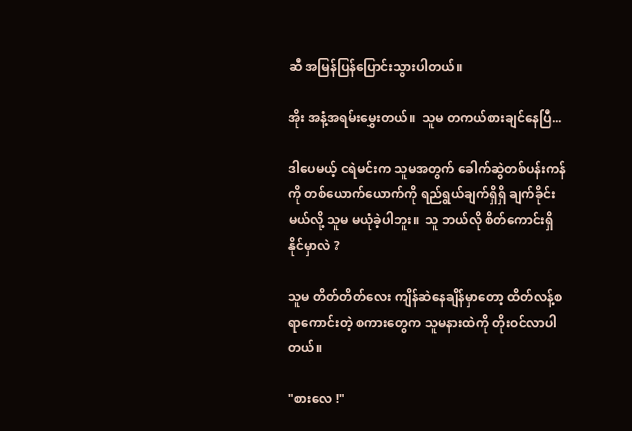ဆီ အမြန်ပြန်ပြောင်းသွားပါတယ်။

အိုး အနံ့အရမ်းမွှေးတယ်။  သူမ တကယ်စားချင်နေပြီ...

ဒါပေမယ့် ငရဲမင်းက သူမအတွက် ခေါက်ဆွဲတစ်ပန်းကန်ကို တစ်ယောက်ယောက်ကို ရည်ရွယ်ချက်ရှိရှိ ချက်ခိုင်းမယ်လို့ သူမ မယုံခဲ့ပါဘူး။  သူ ဘယ်လို စိတ်ကောင်းရှိနိုင်မှာလဲ ?

သူမ တိတ်တိတ်လေး ကျိန်ဆဲနေချိန်မှာတော့ ထိတ်လန့်စရာကောင်းတဲ့ စကားတွေက သူမနားထဲကို တိုးဝင်လာပါတယ်။

"စားလေ !"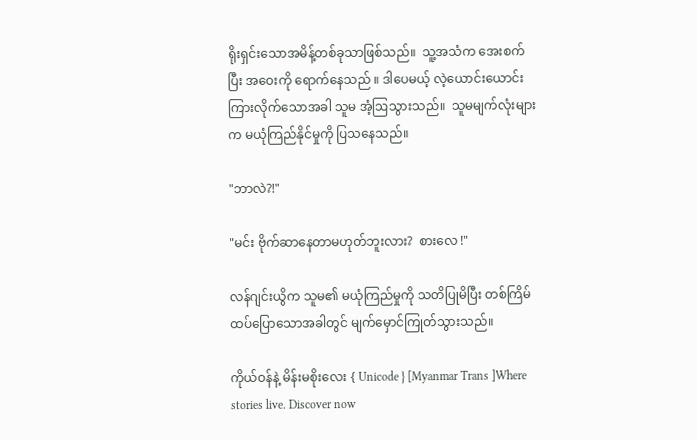ရိုးရှင်းသောအမိန့်တစ်ခုသာဖြစ်သည်။  သူ့အသံက အေးစက်ပြီး အဝေးကို ရောက်နေသည် ။ ဒါပေမယ့် လဲ့ယောင်းယောင်း ကြားလိုက်သောအခါ သူမ အံ့ဩသွားသည်။  သူမမျက်လုံးများက မယုံကြည်နိုင်မှုကို ပြသနေသည်။

"ဘာလဲ?!"

"မင်း ဗိုက်ဆာနေတာမဟုတ်ဘူးလား?  စားလေ !"

လန်ဂျင်းယွိက သူမ၏ မယုံကြည်မှုကို သတိပြုမိပြီး တစ်ကြိမ်ထပ်ပြောသောအခါတွင် မျက်မှောင်ကြုတ်သွားသည်။

ကိုယ်ဝန်နဲ့ မိန်းမစိုးလေး { Unicode } [Myanmar Trans ]Where stories live. Discover now